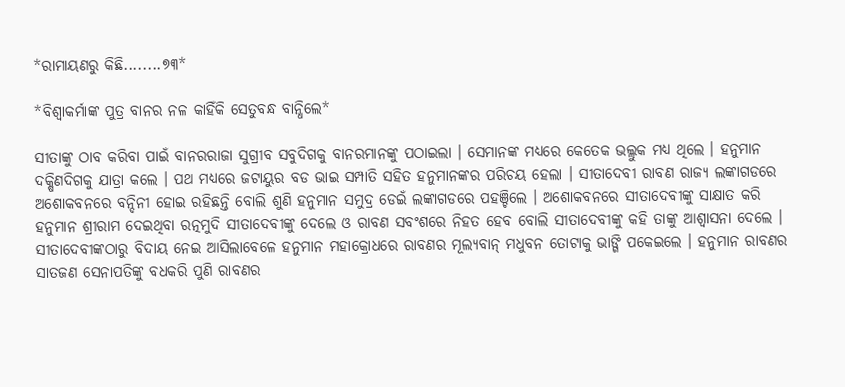*ରାମାୟଣରୁ କିଛି........୭୩*

*ବିଶ୍ଵାକର୍ମାଙ୍କ ପୁତ୍ର ବାନର ନଳ କାହିଁକି ସେତୁବନ୍ଧ ବାନ୍ଧିଲେ*

ସୀତାଙ୍କୁ ଠାବ କରିବା ପାଇଁ ବାନରରାଜା ସୁଗ୍ରୀବ ସବୁଦିଗକୁ ବାନରମାନଙ୍କୁ ପଠାଇଲା । ସେମାନଙ୍କ ମଧ୍ଯରେ କେତେକ ଭଲ୍ଲୁକ ମଧ୍ଯ ଥିଲେ । ହନୁମାନ ଦକ୍ଷିଣଦିଗକୁ ଯାତ୍ରା କଲେ । ପଥ ମଧ୍ଯରେ ଜଟାୟୁର ବଡ ଭାଇ ସମ୍ପାତି ସହିତ ହନୁମାନଙ୍କର ପରିଚୟ ହେଲା । ସୀତାଦେବୀ ରାବଣ ରାଜ୍ଯ ଲଙ୍କାଗଡରେ ଅଶୋକବନରେ ବନ୍ଦିନୀ ହୋଇ ରହିଛନ୍ତି ବୋଲି ଶୁଣି ହନୁମାନ ସମୁଦ୍ର ଡେଇଁ ଲଙ୍କାଗଡରେ ପହଞ୍ଚିଲେ । ଅଶୋକବନରେ ସୀତାଦେବୀଙ୍କୁ ସାକ୍ଷାତ କରି ହନୁମାନ ଶ୍ରୀରାମ ଦେଇଥିବା ରତ୍ନମୁଦି ସୀତାଦେବୀଙ୍କୁ ଦେଲେ ଓ ରାବଣ ସବଂଶରେ ନିହତ ହେବ ବୋଲି ସୀତାଦେବୀଙ୍କୁ କହି ତାଙ୍କୁ ଆଶ୍ବାସନା ଦେଲେ । ସୀତାଦେବୀଙ୍କଠାରୁ ବିଦାୟ ନେଇ ଆସିଲାବେଳେ ହନୁମାନ ମହାକ୍ରୋଧରେ ରାବଣର ମୂଲ୍ଯବାନ୍ ମଧୁବନ ତୋଟାକୁ ଭାଙ୍ଗି ପକେଇଲେ । ହନୁମାନ ରାବଣର ସାତଜଣ ସେନାପତିଙ୍କୁ ବଧକରି ପୁଣି ରାବଣର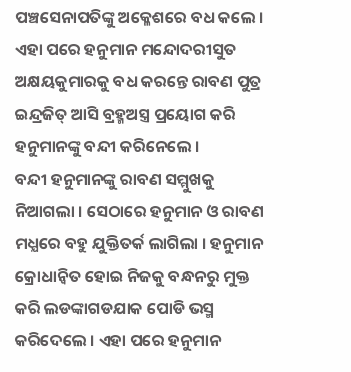ପଞ୍ଚସେନାପତିଙ୍କୁ ଅକ୍ଳେଶରେ ବଧ କଲେ । ଏହା ପରେ ହନୁମାନ ମନ୍ଦୋଦରୀସୁତ ଅକ୍ଷୟକୁମାରକୁ ବଧ କରନ୍ତେ ରାବଣ ପୁତ୍ର ଇନ୍ଦ୍ରଜିତ୍ ଆସି ବ୍ରହ୍ମଅସ୍ତ୍ର ପ୍ରୟୋଗ କରି ହନୁମାନଙ୍କୁ ବନ୍ଦୀ କରିନେଲେ ।
ବନ୍ଦୀ ହନୁମାନଙ୍କୁ ରାବଣ ସମ୍ମୁଖକୁ ନିଆଗଲା । ସେଠାରେ ହନୁମାନ ଓ ରାବଣ ମଧ୍ଯରେ ବହୁ ଯୁକ୍ତିତର୍କ ଲାଗିଲା । ହନୁମାନ କ୍ରୋଧାନ୍ବିତ ହୋଇ ନିଜକୁ ବନ୍ଧନରୁ ମୁକ୍ତ କରି ଲଡଙ୍କାଗଡଯାକ ପୋଡି ଭସ୍ମ କରିଦେଲେ । ଏହା ପରେ ହନୁମାନ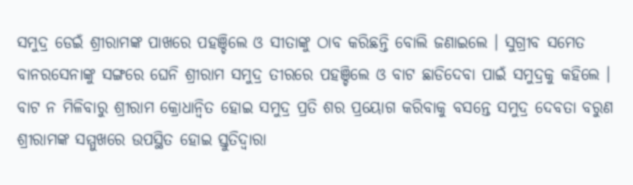ସମୁଦ୍ର ଡେଇଁ ଶ୍ରୀରାମଙ୍କ ପାଖରେ ପହଞ୍ଚିଲେ ଓ ସୀତାଙ୍କୁ ଠାବ କରିଛନ୍ତି ବୋଲି ଜଣାଇଲେ । ସୁଗ୍ରୀବ ସମେତ ବାନରସେନାଙ୍କୁ ସଙ୍ଗରେ ଘେନି ଶ୍ରୀରାମ ସମୁଦ୍ର ତୀରରେ ପହଞ୍ଚିଲେ ଓ ବାଟ ଛାଡିଦେବା ପାଇଁ ସମୁଦ୍ରକୁ କହିଲେ । ବାଟ ନ ମିଳିବାରୁ ଶ୍ରୀରାମ କ୍ରୋଧାନ୍ବିତ ହୋଇ ସମୁଦ୍ର ପ୍ରତି ଶର ପ୍ରୟୋଗ କରିବାକୁ ବସନ୍ତେ ସମୁଦ୍ର ଦେବତା ବରୁଣ ଶ୍ରୀରାମଙ୍କ ସମ୍ମୁଖରେ ଉପସ୍ଥିତ ହୋଇ ସ୍ତୁତିଦ୍ବାରା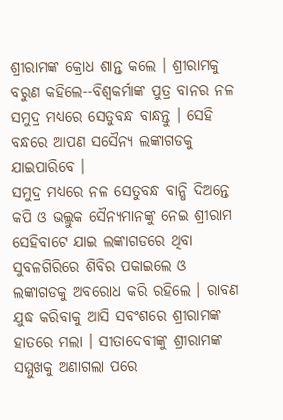ଶ୍ରୀରାମଙ୍କ କ୍ରୋଧ ଶାନ୍ତ କଲେ । ଶ୍ରୀରାମକୁ ବରୁଣ କହିଲେ--ବିଶ୍ଵକର୍ମାଙ୍କ ପୁତ୍ର ବାନର ନଳ ସମୁଦ୍ର ମଧ୍ଯରେ ସେତୁବନ୍ଧ ବାନ୍ଧନ୍ତୁ । ସେହି ବନ୍ଧରେ ଆପଣ ସସୈନ୍ଯ ଲଙ୍କାଗଡକୁ ଯାଇପାରିବେ ।
ସମୁଦ୍ର ମଧ୍ଯରେ ନଳ ସେତୁବନ୍ଧ ବାନ୍ଧି ଦିଅନ୍ତେ କପି ଓ ଭଲ୍ଲୁକ ସୈନ୍ଯମାନଙ୍କୁ ନେଇ ଶ୍ରୀରାମ ସେହିବାଟେ ଯାଇ ଲଙ୍କାଗଡରେ ଥିବା ସୁବଳଗିରିରେ ଶିବିର ପକାଇଲେ ଓ ଲଙ୍କାଗଡକୁ ଅବରୋଧ କରି ରହିଲେ । ରାବଣ ଯୁଦ୍ଧ କରିବାକୁ ଆସି ସବଂଶରେ ଶ୍ରୀରାମଙ୍କ ହାତରେ ମଲା । ସୀତାଦେବୀଙ୍କୁ ଶ୍ରୀରାମଙ୍କ ସମ୍ମୁଖକୁ ଅଣାଗଲା ପରେ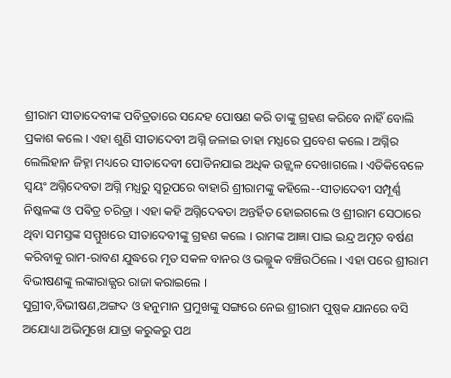ଶ୍ରୀରାମ ସୀତାଦେବୀଙ୍କ ପବିତ୍ରତାରେ ସନ୍ଦେହ ପୋଷଣ କରି ତାଙ୍କୁ ଗ୍ରହଣ କରିବେ ନାହିଁ ବୋଲି ପ୍ରକାଶ କଲେ । ଏହା ଶୁଣି ସୀତାଦେବୀ ଅଗ୍ନି ଜଳାଇ ତାହା ମଧ୍ଯରେ ପ୍ରବେଶ କଲେ । ଅଗ୍ନିର ଲେଲିହାନ ଜିହ୍ନା ମଧ୍ୟରେ ସୀତାଦେବୀ ପୋଡିନଯାଇ ଅଧିକ ଉଜ୍ଜ୍ବଳ ଦେଖାଗଲେ । ଏତିକିବେଳେ ସ୍ବୟଂ ଅଗ୍ନିଦେବତା ଅଗ୍ନି ମଧ୍ଯରୁ ସ୍ବରୂପରେ ବାହାରି ଶ୍ରୀରାମଙ୍କୁ କହିଲେ--ସୀତାଦେବୀ ସମ୍ପୂର୍ଣ୍ଣ ନିଷ୍କଳଙ୍କ ଓ ପଵିତ୍ର ଚରିତ୍ରା । ଏହା କହି ଅଗ୍ନିଦେଵତା ଅନ୍ତର୍ହିତ ହୋଇଗଲେ ଓ ଶ୍ରୀରାମ ସେଠାରେ ଥିବା ସମସ୍ତଙ୍କ ସମ୍ମୁଖରେ ସୀତାଦେବୀଙ୍କୁ ଗ୍ରହଣ କଲେ । ରାମଙ୍କ ଆଜ୍ଞା ପାଇ ଇନ୍ଦ୍ର ଅମୃତ ବର୍ଷଣ କରିବାକୁ ରାମ-ରାବଣ ଯୁଦ୍ଧରେ ମୃତ ସକଳ ବାନର ଓ ଭଲ୍ଲୁକ ବଞ୍ଚିଉଠିଲେ । ଏହା ପରେ ଶ୍ରୀରାମ ବିଭୀଷଣଙ୍କୁ ଲଙ୍କାରାଜ୍ଯର ରାଜା କରାଇଲେ ।
ସୁଗ୍ରୀବ,ବିଭୀଷଣ,ଅଙ୍ଗଦ ଓ ହନୁମାନ ପ୍ରମୁଖଙ୍କୁ ସଙ୍ଗରେ ନେଇ ଶ୍ରୀରାମ ପୁଷ୍ପକ ଯାନରେ ବସି ଅଯୋଧ୍ୟା ଅଭିମୁଖେ ଯାତ୍ରା କରୁକରୁ ପଥ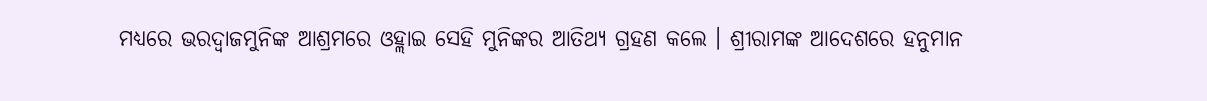ମଧ୍ୟରେ ଭରଦ୍ବାଜମୁନିଙ୍କ ଆଶ୍ରମରେ ଓହ୍ଲାଇ ସେହି ମୁନିଙ୍କର ଆତିଥ୍ୟ ଗ୍ରହଣ କଲେ । ଶ୍ରୀରାମଙ୍କ ଆଦେଶରେ ହନୁମାନ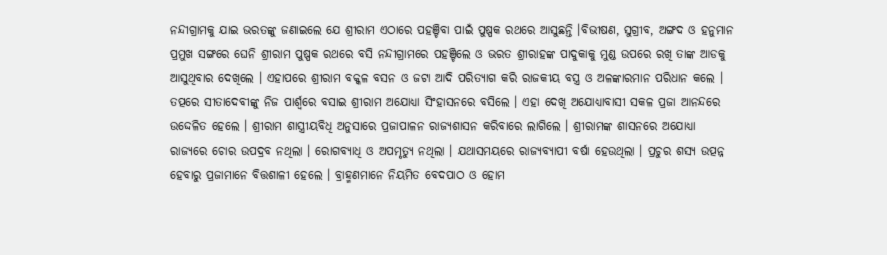ନନ୍ଦୀଗ୍ରାମକୁ ଯାଇ ଭରତଙ୍କୁ ଜଣାଇଲେ ଯେ ଶ୍ରୀରାମ ଏଠାରେ ପହଞ୍ଚିବା ପାଇଁ ପୁଷ୍ପକ ରଥରେ ଆସୁଛନ୍ତି ।ବିଭୀଷଣ, ସୁଗ୍ରୀବ, ଅଙ୍ଗଦ ଓ ହନୁମାନ ପ୍ରମୁଖ ସଙ୍ଗରେ ଘେନି ଶ୍ରୀରାମ ପୁଷ୍ପକ ରଥରେ ବସି ନନ୍ଦୀଗ୍ରାମରେ ପହଞ୍ଚିଲେ ଓ ଭରତ ଶ୍ରୀରାହଙ୍କ ପାଦୁକାକୁ ମୁଣ୍ଡ ଉପରେ ରଖି ତାଙ୍କ ଆଡକୁ ଆସୁଥିବାର ଦେଖିଲେ । ଏହାପରେ ଶ୍ରୀରାମ ବକ୍କଳ ବସନ ଓ ଜଟା ଆଦି ପରିତ୍ଯାଗ କରି ରାଜକୀୟ ବସ୍ତ୍ର ଓ ଅଳଙ୍କାରମାନ ପରିଧାନ କଲେ । ତତ୍ପରେ ସୀତାଦେବୀଙ୍କୁ ନିଜ ପାର୍ଶ୍ଵରେ ବସାଇ ଶ୍ରୀରାମ ଅଯୋଧ୍ୟା ସିଂହାସନରେ ବସିଲେ । ଏହା ଦେଖି ଅଯୋଧ୍ୟାବାସୀ ସକଳ ପ୍ରଜା ଆନନ୍ଦରେ ଉଦ୍ଦେଳିତ ହେଲେ । ଶ୍ରୀରାମ ଶାସ୍ତ୍ରୀୟବିଧି ଅନୁସାରେ ପ୍ରଜାପାଳନ ରାଜ୍ଯଶାସନ କରିବାରେ ଲାଗିଲେ । ଶ୍ରୀରାମଙ୍କ ଶାସନରେ ଅଯୋଧ୍ୟା ରାଜ୍ଯରେ ଚୋର ଉପଦ୍ରବ ନଥିଲା । ରୋଗବ୍ଯାଧି ଓ ଅପମୃତ୍ଯୁ ନଥିଲା । ଯଥାସମୟରେ ରାଜ୍ଯବ୍ଯାପୀ ବର୍ଷା ହେଉଥିଲା । ପ୍ରଚୁର ଶସ୍ଯ ଉତ୍ପନ୍ନ ହେବାରୁ ପ୍ରଜାମାନେ ବିତ୍ତଶାଳୀ ହେଲେ । ବ୍ରାହ୍ମଣମାନେ ନିୟମିତ ବେଦପାଠ ଓ ହୋମ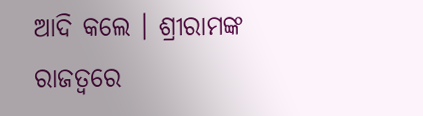ଆଦି କଲେ । ଶ୍ରୀରାମଙ୍କ ରାଜତ୍ବରେ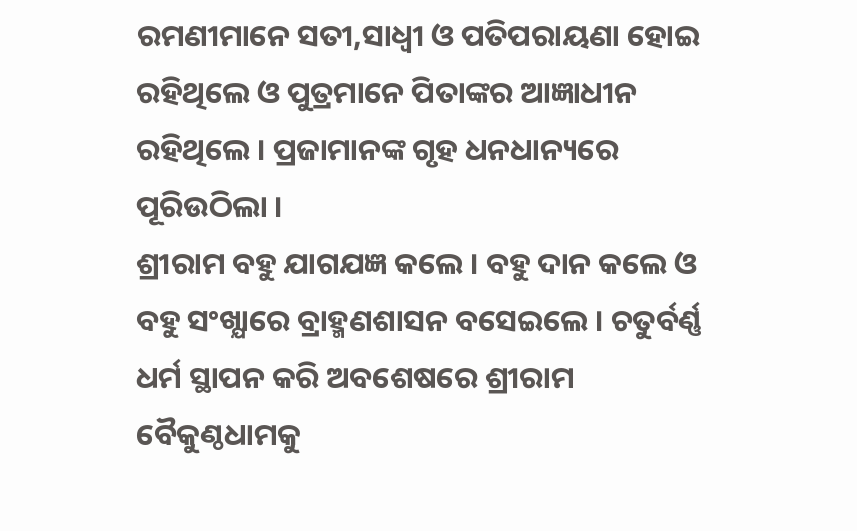ରମଣୀମାନେ ସତୀ,ସାଧ୍ବୀ ଓ ପତିପରାୟଣା ହୋଇ ରହିଥିଲେ ଓ ପୁତ୍ରମାନେ ପିତାଙ୍କର ଆଜ୍ଞାଧୀନ ରହିଥିଲେ । ପ୍ରଜାମାନଙ୍କ ଗୃହ ଧନଧାନ୍ୟରେ ପୂରିଉଠିଲା ।
ଶ୍ରୀରାମ ବହୁ ଯାଗଯଜ୍ଞ କଲେ । ବହୁ ଦାନ କଲେ ଓ ବହୁ ସଂଖ୍ଯାରେ ବ୍ରାହ୍ମଣଶାସନ ବସେଇଲେ । ଚତୁର୍ବର୍ଣ୍ଣ ଧର୍ମ ସ୍ଥାପନ କରି ଅବଶେଷରେ ଶ୍ରୀରାମ ବୈକୁଣ୍ଠଧାମକୁ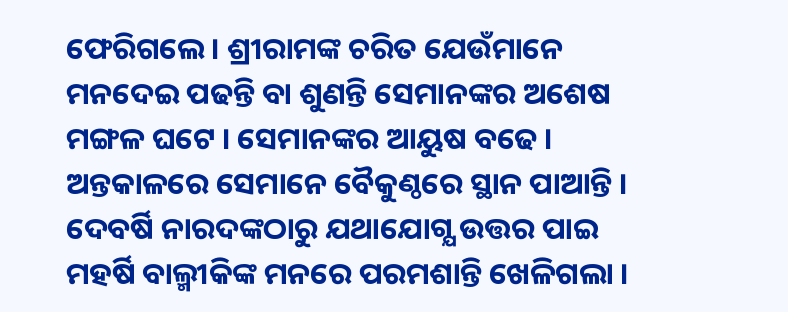ଫେରିଗଲେ । ଶ୍ରୀରାମଙ୍କ ଚରିତ ଯେଉଁମାନେ ମନଦେଇ ପଢନ୍ତି ବା ଶୁଣନ୍ତି ସେମାନଙ୍କର ଅଶେଷ ମଙ୍ଗଳ ଘଟେ । ସେମାନଙ୍କର ଆୟୁଷ ବଢେ । ଅନ୍ତକାଳରେ ସେମାନେ ବୈକୁଣ୍ଠରେ ସ୍ଥାନ ପାଆନ୍ତି । ଦେବର୍ଷି ନାରଦଙ୍କଠାରୁ ଯଥାଯୋଗ୍ଯ ଉତ୍ତର ପାଇ ମହର୍ଷି ବାଲ୍ମୀକିଙ୍କ ମନରେ ପରମଶାନ୍ତି ଖେଳିଗଲା ।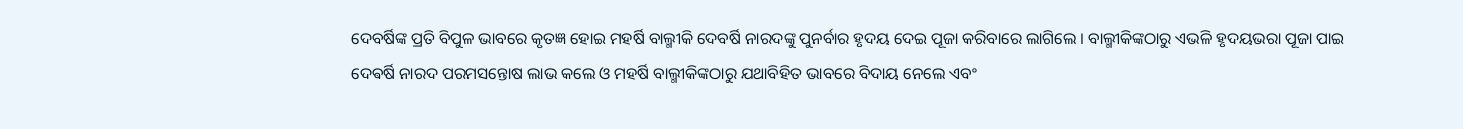ଦେବର୍ଷିଙ୍କ ପ୍ରତି ବିପୁଳ ଭାବରେ କୃତଜ୍ଞ ହୋଇ ମହର୍ଷି ବାଲ୍ମୀକି ଦେବର୍ଷି ନାରଦଙ୍କୁ ପୁନର୍ବାର ହୃଦୟ ଦେଇ ପୂଜା କରିବାରେ ଲାଗିଲେ । ବାଲ୍ମୀକିଙ୍କଠାରୁ ଏଭଳି ହୃଦୟଭରା ପୂଜା ପାଇ ଦେଵର୍ଷି ନାରଦ ପରମସନ୍ତୋଷ ଲାଭ କଲେ ଓ ମହର୍ଷି ବାଲ୍ମୀକିଙ୍କଠାରୁ ଯଥାବିହିତ ଭାବରେ ବିଦାୟ ନେଲେ ଏବଂ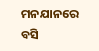ମନଯାନରେ ବସି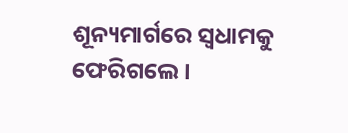ଶୂନ୍ୟମାର୍ଗରେ ସ୍ବଧାମକୁ ଫେରିଗଲେ ।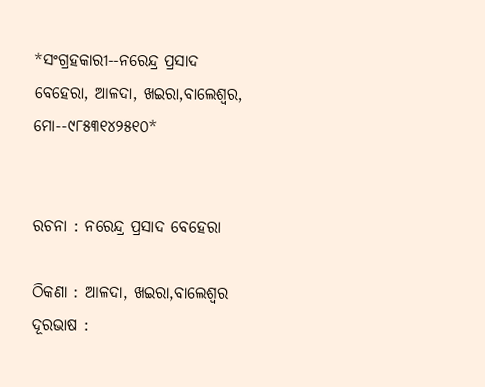*ସଂଗ୍ରହକାରୀ--ନରେନ୍ଦ୍ର ପ୍ରସାଦ ବେହେରା, ଆଳଦା, ଖଇରା,ବାଲେଶ୍ଵର, ମୋ--୯୮୫୩୧୪୨୫୧୦*


ରଚନା : ନରେନ୍ଦ୍ର ପ୍ରସାଦ ବେହେରା

ଠିକଣା : ଆଳଦା, ଖଇରା,ବାଲେଶ୍ଵର ଦୂରଭାଷ :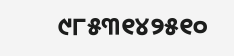୯୮୫୩୧୪୨୫୧୦